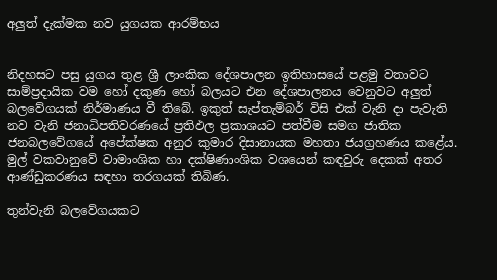අලුත් දැක්මක නව යුගයක ආරම්භය


නිදහසට පසු යුගය තුළ ශ්‍රී ලාංකික දේශපාලන ඉතිහාසයේ පළමු වතාවට සාම්ප්‍රදායික වම හෝ දකුණ හෝ බලයට එන දේශපාලනය වෙනුවට අලුත් බලවේගයක් නිර්මාණය වී තිබේ. ඉකුත් සැප්තැම්බර් විසි එක් වැනි දා පැවැති නව වැනි ජනාධිපතිවරණයේ ප්‍රතිඵල ප්‍රකාශයට පත්වීම සමග ජාතික ජනබලවේගයේ අපේක්ෂක අනුර කුමාර දිසානායක මහතා ජයග්‍රහණය කළේය. මුල් වකවානුවේ වාමාංශික හා දක්ෂිණාංශික වශයෙන් කඳවුරු දෙකක් අතර ආණ්ඩුකරණය සඳහා තරගයක් තිබිණ.

තුන්වැනි බලවේගයකට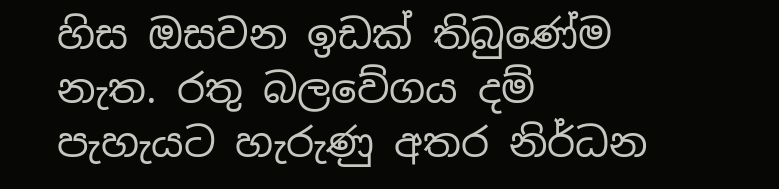හිස ඔසවන ඉඩක් තිබුණේම නැත. රතු බලවේගය දම් පැහැයට හැරුණු අතර නිර්ධන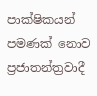පාක්ෂිකයන් පමණක් නොව ප්‍රජාතන්ත්‍රවාදී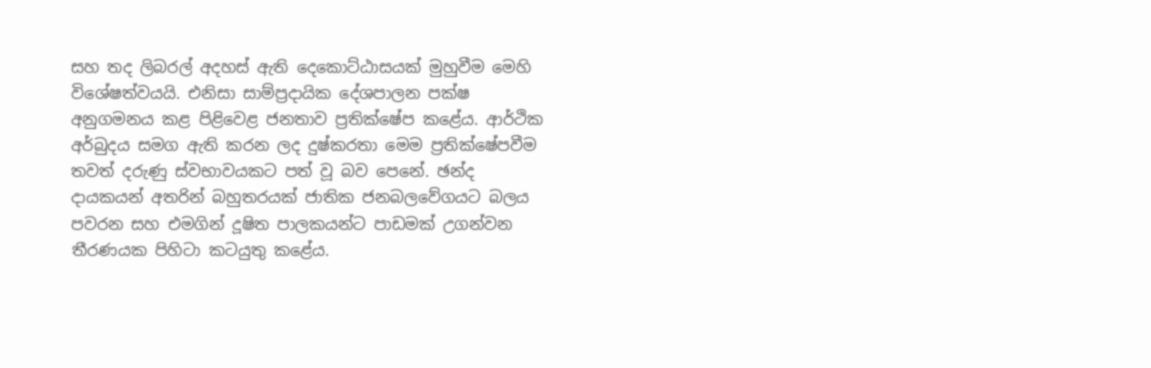සහ තද ලිබරල් අදහස් ඇති දෙකොට්ඨාසයක් මුහුවීම මෙහි විශේෂත්වයයි. එනිසා සාම්ප්‍රදායික දේශපාලන පක්ෂ අනුගමනය කළ පිළිවෙළ ජනතාව ප්‍රතික්ෂේප කළේය. ආර්ථික අර්බුදය සමග ඇති කරන ලද දුෂ්කරතා මෙම ප්‍රතික්ෂේපවීම තවත් දරුණු ස්වභාවයකට පත් වූ බව පෙනේ. ඡන්ද දායකයන් අතරින් බහුතරයක් ජාතික ජනබලවේගයට බලය පවරන සහ එමගින් දූෂිත පාලකයන්ට පාඩමක් උගන්වන තීරණයක පිහිටා කටයුතු කළේය.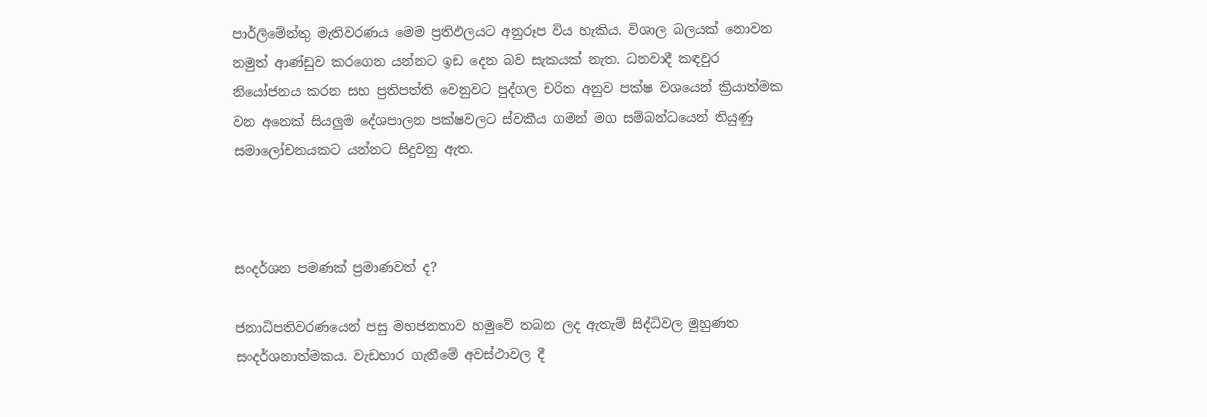පාර්ලිමේන්තු මැතිවරණය මෙම ප්‍රතිඵලයට අනුරූප විය හැකිය. විශාල බලයක් නොවන නමුත් ආණ්ඩුව කරගෙන යන්නට ඉඩ දෙන බව සැකයක් නැත. ධනවාදී කඳවුර නියෝජනය කරන සහ ප්‍රතිපත්ති වෙනුවට පුද්ගල චරිත අනුව පක්ෂ වශයෙන් ක්‍රියාත්මක වන අනෙක් සියලුම දේශපාලන පක්ෂවලට ස්වකීය ගමන් මග සම්බන්ධයෙන් තියුණු සමාලෝචනයකට යන්නට සිදුවනු ඇත.



සංදර්ශන පමණක් ප්‍රමාණවත් ද?

ජනාධිපතිවරණයෙන් පසු මහජනතාව හමුවේ තබන ලද ඇතැම් සිද්ධිවල මුහුණත සංදර්ශනාත්මකය. වැඩභාර ගැනීමේ අවස්ථාවල දී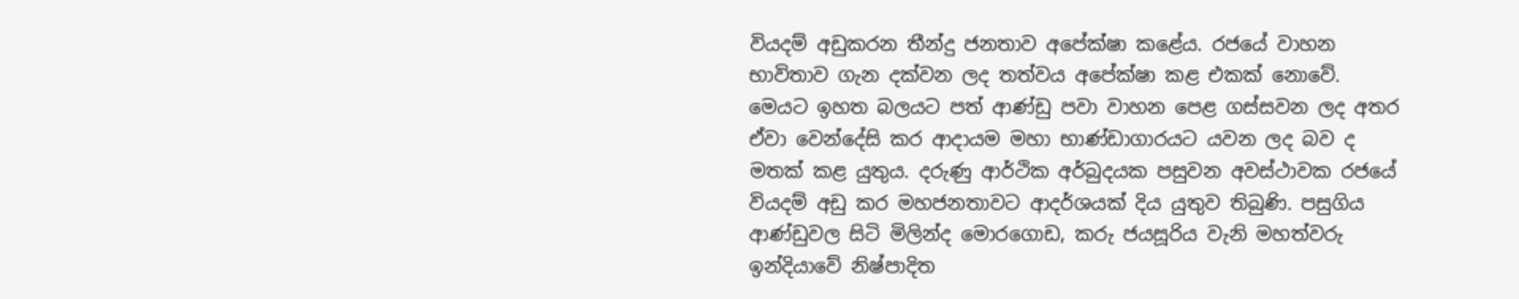වියදම් අඩුකරන තීන්දු ජනතාව අපේක්ෂා කළේය. රජයේ වාහන භාවිතාව ගැන දක්වන ලද තත්වය අපේක්ෂා කළ එකක් නොවේ. මෙයට ඉහත බලයට පත් ආණ්ඩු පවා වාහන පෙළ ගස්සවන ලද අතර ඒවා වෙන්දේසි කර ආදායම මහා භාණ්ඩාගාරයට යවන ලද බව ද මතක් කළ යුතුය. දරුණු ආර්ථික අර්බුදයක පසුවන අවස්ථාවක රජයේ වියදම් අඩු කර මහජනතාවට ආදර්ශයක් දිය යුතුව තිබුණි. පසුගිය ආණ්ඩුවල සිටි මිලින්ද මොරගොඩ, කරු ජයසූරිය වැනි මහත්වරු ඉන්දියාවේ නිෂ්පාදිත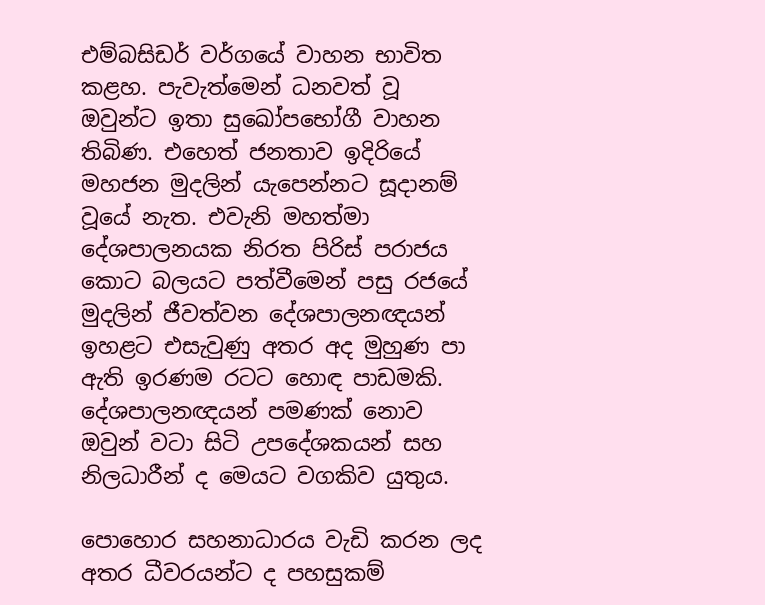එම්බසිඩර් වර්ගයේ වාහන භාවිත කළහ. පැවැත්මෙන් ධනවත් වූ ඔවුන්ට ඉතා සුඛෝපභෝගී වාහන තිබිණ. එහෙත් ජනතාව ඉදිරියේ මහජන මුදලින් යැපෙන්නට සූදානම් වූයේ නැත. එවැනි මහත්මා දේශපාලනයක නිරත පිරිස් පරාජය කොට බලයට පත්වීමෙන් පසු රජයේ මුදලින් ජීවත්වන දේශපාලනඥයන් ඉහළට එසැවුණු අතර අද මුහුණ පා ඇති ඉරණම රටට හොඳ පාඩමකි. දේශපාලනඥයන් පමණක් නොව ඔවුන් වටා සිටි උපදේශකයන් සහ නිලධාරීන් ද මෙයට වගකිව යුතුය.

පොහොර සහනාධාරය වැඩි කරන ලද අතර ධීවරයන්ට ද පහසුකම්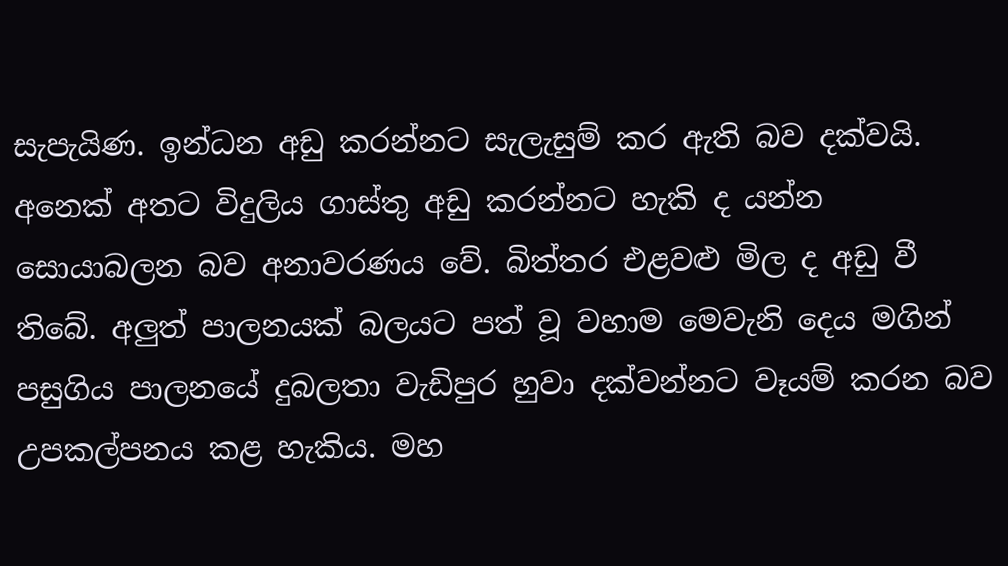සැපැයිණ. ඉන්ධන අඩු කරන්නට සැලැසුම් කර ඇති බව දක්වයි. අනෙක් අතට විදුලිය ගාස්තු අඩු කරන්නට හැකි ද යන්න සොයාබලන බව අනාවරණය වේ. බිත්තර එළවළු මිල ද අඩු වී තිබේ. අලුත් පාලනයක් බලයට පත් වූ වහාම මෙවැනි දෙය මගින් පසුගිය පාලනයේ දුබලතා වැඩිපුර හුවා දක්වන්නට වෑයම් කරන බව උපකල්පනය කළ හැකිය. මහ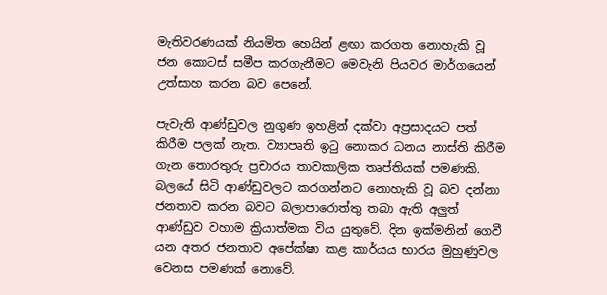මැතිවරණයක් නියමිත හෙයින් ළඟා කරගත නොහැකි වූ ජන කොටස් සමීප කරගැනීමට මෙවැනි පියවර මාර්ගයෙන් උත්සාහ කරන බව පෙනේ.

පැවැති ආණ්ඩුවල නුගුණ ඉහළින් දක්වා අප්‍රසාදයට පත් කිරීම පලක් නැත. ව්‍යාපෘති ඉටු නොකර ධනය නාස්ති කිරීම ගැන තොරතුරු ප්‍රචාරය තාවකාලික තෘප්තියක් පමණකි. බලයේ සිටි ආණ්ඩුවලට කරගන්නට නොහැකි වූ බව දන්නා ජනතාව කරන බවට බලාපාරොත්තු තබා ඇති අලුත් ආණ්ඩුව වහාම ක්‍රියාත්මක විය යුතුවේ. දින ඉක්මනින් ගෙවී යන අතර ජනතාව අපේක්ෂා කළ කාර්යය භාරය මුහුණුවල වෙනස පමණක් නොවේ.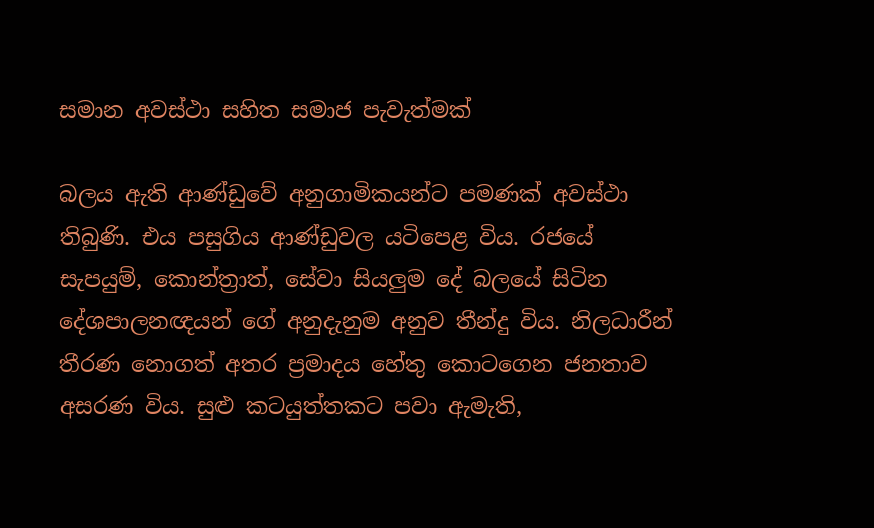සමාන අවස්ථා සහිත සමාජ පැවැත්මක්

බලය ඇති ආණ්ඩුවේ අනුගාමිකයන්ට පමණක් අවස්ථා තිබුණි. එය පසුගිය ආණ්ඩුවල යටිපෙළ විය. රජයේ සැපයුම්, කොන්ත්‍රාත්, සේවා සියලුම දේ බලයේ සිටින දේශපාලනඥයන් ගේ අනුදැනුම අනුව තීන්දු විය. නිලධාරීන් තීරණ නොගත් අතර ප්‍රමාදය හේතු කොටගෙන ජනතාව අසරණ විය. සුළු කටයුත්තකට පවා ඇමැති,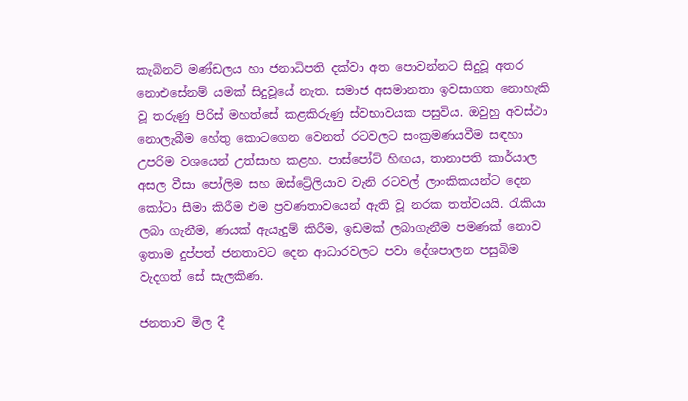කැබිනට් මණ්ඩලය හා ජනාධිපති දක්වා අත පොවන්නට සිදුවූ අතර නොඑසේනම් යමක් සිදුවූයේ නැත. සමාජ අසමානතා ඉවසාගත නොහැකි වූ තරුණු පිරිස් මහත්සේ කළකිරුණු ස්වභාවයක පසුවිය. ඔවුහු අවස්ථා නොලැබීම හේතු කොටගෙන වෙනත් රටවලට සංක්‍රමණයවීම සඳහා උපරිම වශයෙන් උත්සාහ කළහ. පාස්පෝට් හිඟය, තානාපති කාර්යාල අසල වීසා පෝලිම සහ ඔස්ට්‍රේලියාව වැනි රටවල් ලාංකිකයන්ට දෙන කෝටා සීමා කිරීම එම ප්‍රවණතාවයෙන් ඇති වූ නරක තත්වයයි. රැකියා ලබා ගැනීම, ණයක් ඇයැදුම් කිරීම, ඉඩමක් ලබාගැනීම පමණක් නොව ඉතාම දුප්පත් ජනතාවට දෙන ආධාරවලට පවා දේශපාලන පසුබිම වැදගත් සේ සැලකිණ.

ජනතාව මිල දී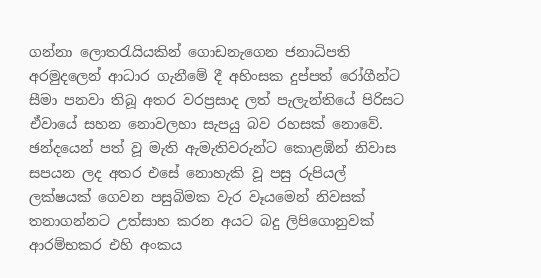ගන්නා ලොතරැයියකින් ගොඩනැගෙන ජනාධිපති අරමුදලෙන් ආධාර ගැනීමේ දී අහිංසක දුප්පත් රෝගීන්ට සීමා පනවා තිබූ අතර වරප්‍රසාද ලත් පැලැන්තියේ පිරිසට ඒවායේ සහන නොවලහා සැපයු බව රහසක් නොවේ. ඡන්දයෙන් පත් වූ මැති ඇමැතිවරුන්ට කොළඹින් නිවාස සපයන ලද අතර එසේ නොහැකි වූ පසු රුපියල් ලක්ෂයක් ගෙවන පසුබිමක වැර වෑයමෙන් නිවසක් තනාගන්නට උත්සාහ කරන අයට බදු ලිපිගොනුවක් ආරම්භකර එහි අංකය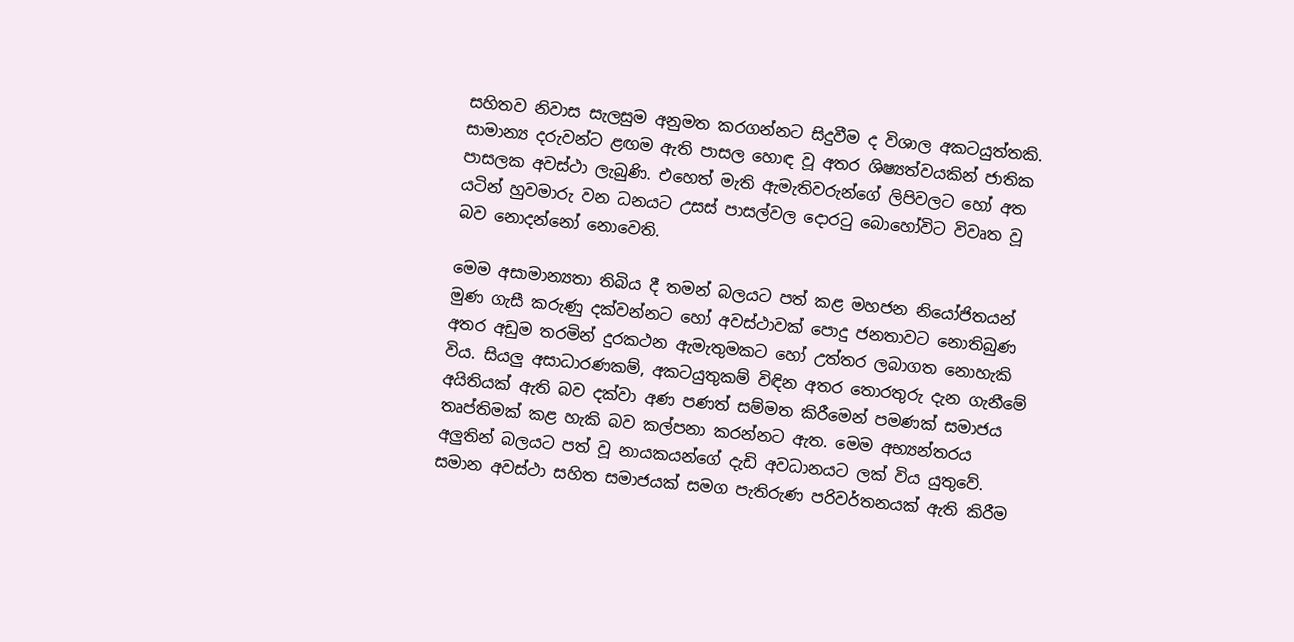සහිතව නිවාස සැලසුම අනුමත කරගන්නට සිදුවීම ද විශාල අකටයුත්තකි. සාමාන්‍ය දරුවන්ට ළඟම ඇති පාසල හොඳ වූ අතර ශිෂ්‍යත්වයකින් ජාතික පාසලක අවස්ථා ලැබුණි. එහෙත් මැති ඇමැතිවරුන්ගේ ලිපිවලට හෝ අත යටින් හුවමාරු වන ධනයට උසස් පාසල්වල දොරටු බොහෝවිට විවෘත වූ බව නොදන්නෝ නොවෙති.

මෙම අසාමාන්‍යතා තිබිය දී තමන් බලයට පත් කළ මහජන නියෝජිතයන් මුණ ගැසී කරුණු දක්වන්නට හෝ අවස්ථාවක් පොදු ජනතාවට නොතිබුණ අතර අඩුම තරමින් දුරකථන ඇමැතුමකට හෝ උත්තර ලබාගත නොහැකි විය. සියලු අසාධාරණකම්, අකටයුතුකම් විඳින අතර තොරතුරු දැන ගැනීමේ අයිතියක් ඇති බව දක්වා අණ පණත් සම්මත කිරීමෙන් පමණක් සමාජය තෘප්තිමක් කළ හැකි බව කල්පනා කරන්නට ඇත. මෙම අභ්‍යන්තරය අලුතින් බලයට පත් වූ නායකයන්ගේ දැඩි අවධානයට ලක් විය යුතුවේ. සමාන අවස්ථා සහිත සමාජයක් සමග පැතිරුණ පරිවර්තනයක් ඇති කිරීම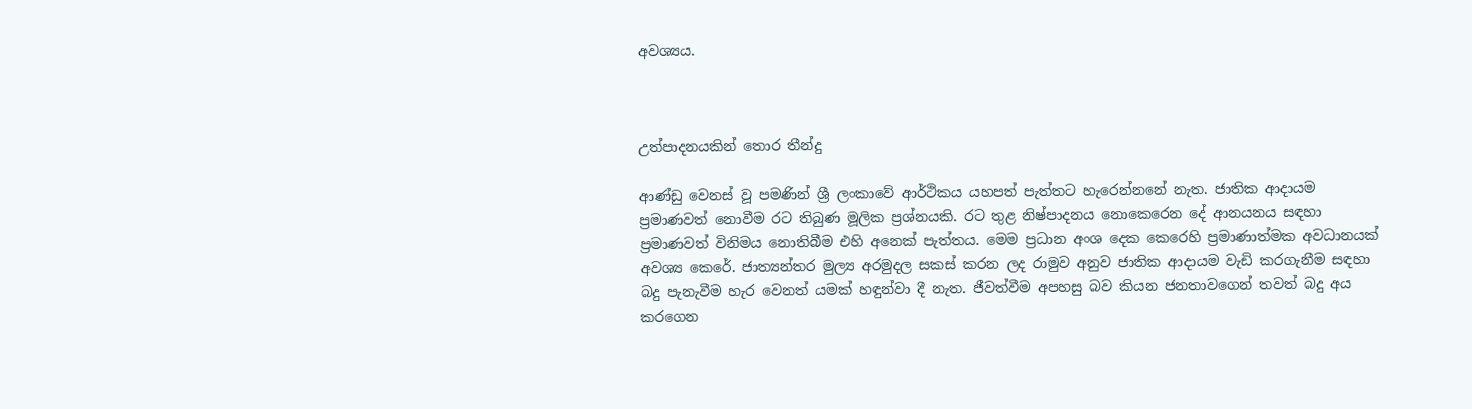අවශ්‍යය.



උත්පාදනයකින් තොර තීන්දු

ආණ්ඩු වෙනස් වූ පමණින් ශ්‍රී ලංකාවේ ආර්ථිකය යහපත් පැත්තට හැරෙන්නනේ නැත. ජාතික ආදායම ප්‍රමාණවත් නොවීම රට තිබුණ මූලික ප්‍රශ්නයකි. රට තුළ නිෂ්පාදනය නොකෙරෙන දේ ආනයනය සඳහා ප්‍රමාණවත් විනිමය නොතිබීම එහි අනෙක් පැත්තය. මෙම ප්‍රධාන අංශ දෙක කෙරෙහි ප්‍රමාණාත්මක අවධානයක් අවශ්‍ය කෙරේ. ජාත්‍යන්තර මුල්‍ය අරමුදල සකස් කරන ලද රාමුව අනුව ජාතික ආදායම වැඩි කරගැනීම සඳහා බදු පැනැවීම හැර වෙනත් යමක් හඳුන්වා දී නැත. ජීවත්වීම අපහසු බව කියන ජනතාවගෙන් තවත් බදු අය කරගෙන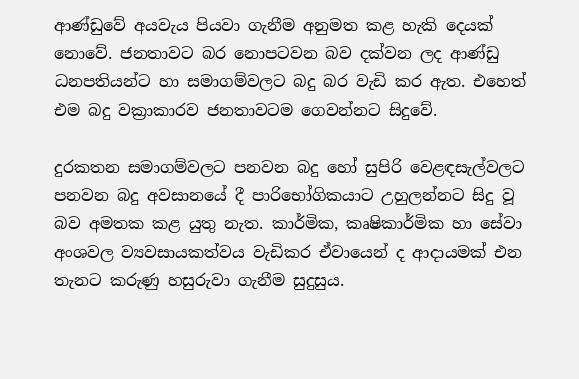ආණ්ඩුවේ අයවැය පියවා ගැනීම අනුමත කළ හැකි දෙයක් නොවේ. ජනතාවට බර නොපටවන බව දක්වන ලද ආණ්ඩු ධනපතියන්ට හා සමාගම්වලට බදු බර වැඩි කර ඇත. එහෙත් එම බදු වක්‍රාකාරව ජනතාවටම ගෙවන්නට සිදුවේ.

දුරකතන සමාගම්වලට පනවන බදු හෝ සුපිරි වෙළඳසැල්වලට පනවන බදු අවසානයේ දී පාරිභෝගිකයාට උහුලන්නට සිදු වූ බව අමතක කළ යුතු නැත. කාර්මික, කෘෂිකාර්මික හා සේවා අංශවල ව්‍යවසායකත්වය වැඩිකර ඒවායෙන් ද ආදායමක් එන තැනට කරුණු හසුරුවා ගැනීම සුදුසුය.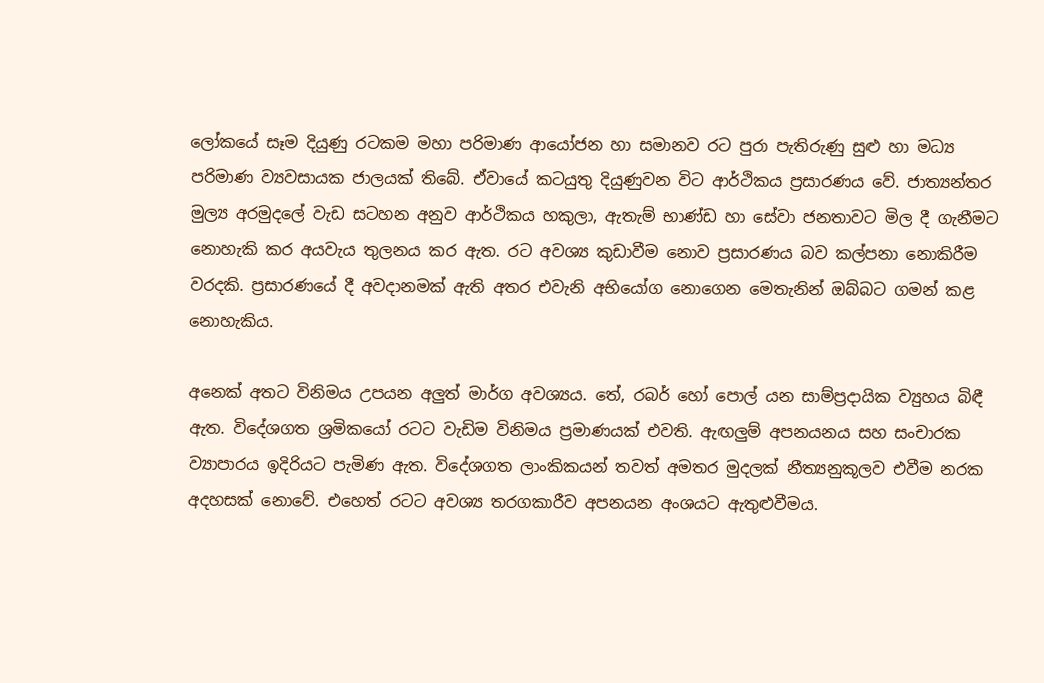ලෝකයේ සෑම දියුණු රටකම මහා පරිමාණ ආයෝජන හා සමානව රට පුරා පැතිරුණු සුළු හා මධ්‍ය පරිමාණ ව්‍යවසායක ජාලයක් තිබේ. ඒවායේ කටයුතු දියුණුවන විට ආර්ථිකය ප්‍රසාරණය වේ. ජාත්‍යන්තර මුල්‍ය අරමුදලේ වැඩ සටහන අනුව ආර්ථිකය හකුලා, ඇතැම් භාණ්ඩ හා සේවා ජනතාවට මිල දී ගැනීමට නොහැකි කර අයවැය තුලනය කර ඇත. රට අවශ්‍ය කුඩාවීම නොව ප්‍රසාරණය බව කල්පනා නොකිරීම වරදකි. ප්‍රසාරණයේ දී අවදානමක් ඇති අතර එවැනි අභියෝග නොගෙන මෙතැනින් ඔබ්බට ගමන් කළ නොහැකිය.

අනෙක් අතට විනිමය උපයන අලුත් මාර්ග අවශ්‍යය. තේ, රබර් හෝ පොල් යන සාම්ප්‍රදායික ව්‍යුහය බිඳී ඇත. විදේශගත ශ්‍රමිකයෝ රටට වැඩිම විනිමය ප්‍රමාණයක් එවති. ඇඟලුම් අපනයනය සහ සංචාරක ව්‍යාපාරය ඉදිරියට පැමිණ ඇත. විදේශගත ලාංකිකයන් තවත් අමතර මුදලක් නීත්‍යනුකූලව එවීම නරක අදහසක් නොවේ. එහෙත් රටට අවශ්‍ය තරගකාරීව අපනයන අංශයට ඇතුළුවීමය.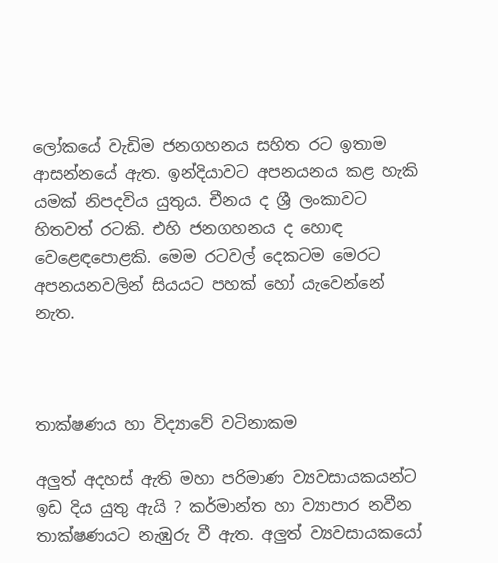ලෝකයේ වැඩිම ජනගහනය සහිත රට ඉතාම ආසන්නයේ ඇත. ඉන්දියාවට අපනයනය කළ හැකි යමක් නිපදවිය යුතුය. චීනය ද ශ්‍රී ලංකාවට හිතවත් රටකි. එහි ජනගහනය ද හොඳ වෙළෙඳපොළකි. මෙම රටවල් දෙකටම මෙරට අපනයනවලින් සියයට පහක් හෝ යැවෙන්නේ නැත.



තාක්ෂණය හා විද්‍යාවේ වටිනාකම

අලුත් අදහස් ඇති මහා පරිමාණ ව්‍යවසායකයන්ට ඉඩ දිය යුතු ඇයි ? කර්මාන්ත හා ව්‍යාපාර නවීන තාක්ෂණයට නැඹුරු වී ඇත. අලුත් ව්‍යවසායකයෝ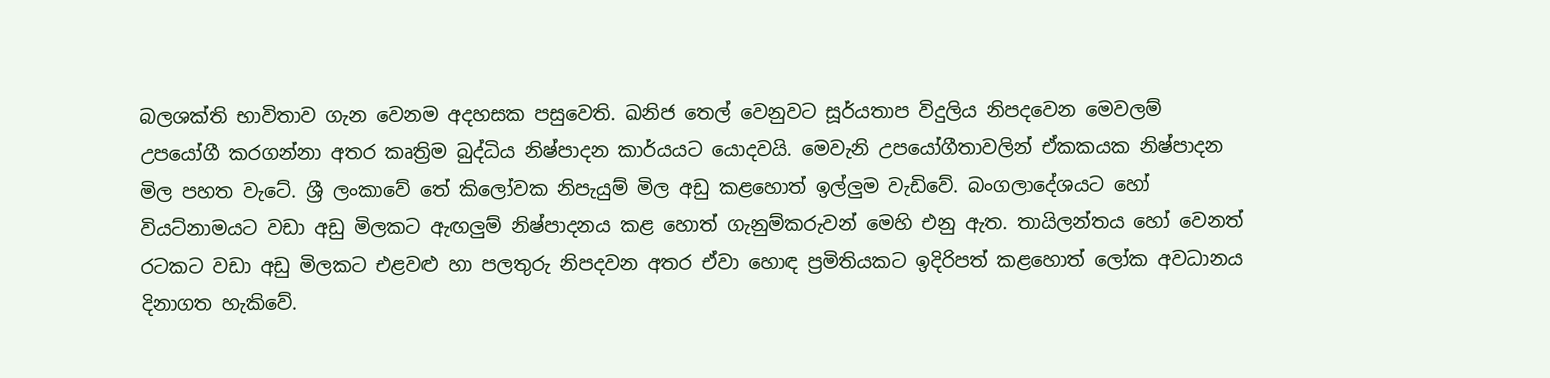බලශක්ති භාවිතාව ගැන වෙනම අදහසක පසුවෙති. ඛනිජ තෙල් වෙනුවට සූර්යතාප විදුලිය නිපදවෙන මෙවලම් උපයෝගී කරගන්නා අතර කෘත්‍රිම බුද්ධිය නිෂ්පාදන කාර්යයට යොදවයි. මෙවැනි උපයෝගීතාවලින් ඒකකයක නිෂ්පාදන මිල පහත වැටේ. ශ්‍රී ලංකාවේ තේ කිලෝවක නිපැයුම් මිල අඩු කළහොත් ඉල්ලුම වැඩිවේ. බංගලාදේශයට හෝ වියට්නාමයට වඩා අඩු මිලකට ඇඟලුම් නිෂ්පාදනය කළ හොත් ගැනුම්කරුවන් මෙහි එනු ඇත. තායිලන්තය හෝ වෙනත් රටකට වඩා අඩු මිලකට එළවළු හා පලතුරු නිපදවන අතර ඒවා හොඳ ප්‍රමිතියකට ඉදිරිපත් කළහොත් ලෝක අවධානය දිනාගත හැකිවේ.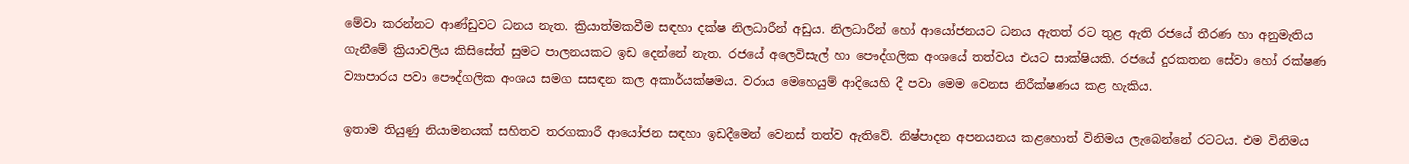මේවා කරන්නට ආණ්ඩුවට ධනය නැත. ක්‍රියාත්මකවීම සඳහා දක්ෂ නිලධාරීන් අඩුය. නිලධාරීන් හෝ ආයෝජනයට ධනය ඇතත් රට තුළ ඇති රජයේ තීරණ හා අනුමැතිය ගැනීමේ ක්‍රියාවලිය කිසිසේත් සුමට පාලනයකට ඉඩ දෙන්නේ නැත. රජයේ අලෙවිසැල් හා පෞද්ගලික අංශයේ තත්වය එයට සාක්ෂියකි. රජයේ දුරකතන සේවා හෝ රක්ෂණ ව්‍යාපාරය පවා පෞද්ගලික අංශය සමග සසඳන කල අකාර්යක්ෂමය. වරාය මෙහෙයුම් ආදියෙහි දී පවා මෙම වෙනස නිරීක්ෂණය කළ හැකිය.

ඉතාම තියුණු නියාමනයක් සහිතව තරගකාරී ආයෝජන සඳහා ඉඩදීමෙන් වෙනස් තත්ව ඇතිවේ. නිෂ්පාදන අපනයනය කළහොත් විනිමය ලැබෙන්නේ රටටය. එම විනිමය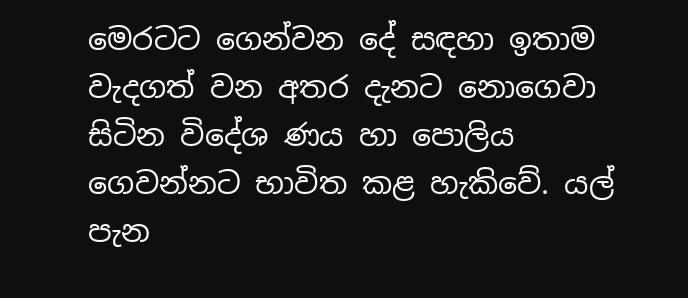මෙරටට ගෙන්වන දේ සඳහා ඉතාම වැදගත් වන අතර දැනට නොගෙවා සිටින විදේශ ණය හා පොලිය ගෙවන්නට භාවිත කළ හැකිවේ. යල් පැන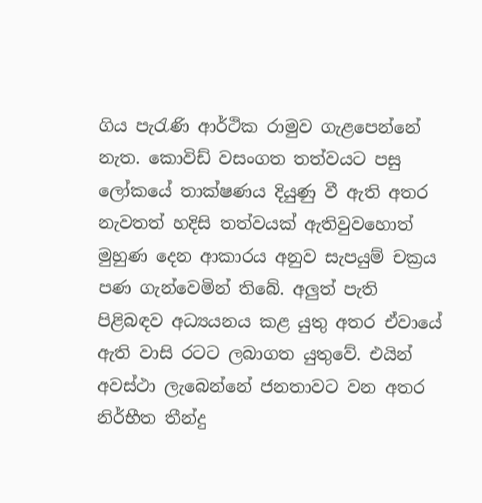ගිය පැරැණි ආර්ථික රාමුව ගැළපෙන්නේ නැත. කොවිඩ් වසංගත තත්වයට පසු ලෝකයේ තාක්ෂණය දියුණු වී ඇති අතර නැවතත් හදිසි තත්වයක් ඇතිවුවහොත් මුහුණ දෙන ආකාරය අනුව සැපයුම් චක්‍රය පණ ගැන්වෙමින් තිබේ. අලුත් පැති පිළිබඳව අධ්‍යයනය කළ යුතු අතර ඒවායේ ඇති වාසි රටට ලබාගත යුතුවේ. එයින් අවස්ථා ලැබෙන්නේ ජනතාවට වන අතර නිර්භීත තීන්දු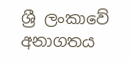ශ්‍රී ලංකාවේ අනාගතය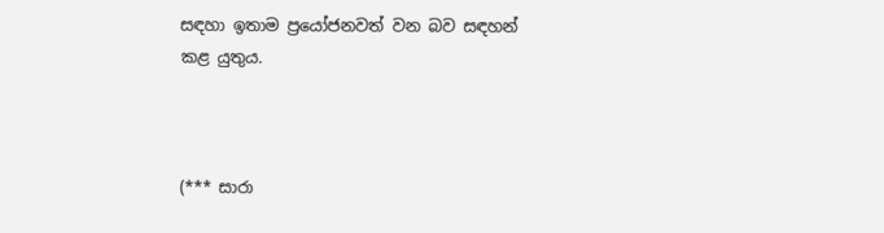සඳහා ඉතාම ප්‍රයෝජනවත් වන බව සඳහන් කළ යුතුය.



(*** සාරා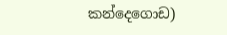කන්දෙගොඩ)